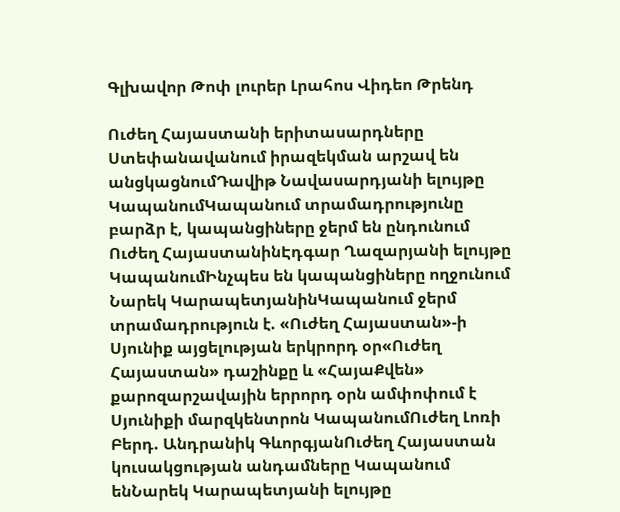Գլխավոր Թոփ լուրեր Լրահոս Վիդեո Թրենդ

Ուժեղ Հայաստանի երիտասարդները Ստեփանավանում իրազեկման արշավ են անցկացնումԴավիթ Նավասարդյանի ելույթը ԿապանումԿապանում տրամադրությունը բարձր է, կապանցիները ջերմ են ընդունում Ուժեղ ՀայաստանինԷդգար Ղազարյանի ելույթը ԿապանումԻնչպես են կապանցիները ողջունում Նարեկ ԿարապետյանինԿապանում ջերմ տրամադրություն է. «Ուժեղ Հայաստան»-ի Սյունիք այցելության երկրորդ օր«Ուժեղ Հայաստան» դաշինքը և «ՀայաՔվեն» քարոզարշավային երրորդ օրն ամփոփում է Սյունիքի մարզկենտրոն ԿապանումՈւժեղ Լոռի Բերդ. Անդրանիկ ԳևորգյանՈւժեղ Հայաստան կուսակցության անդամները Կապանում ենՆարեկ Կարապետյանի ելույթը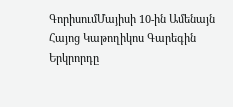ԳորիսումՄայիսի 10-ին Ամենայն Հայոց Կաթողիկոս Գարեգին Երկրորդը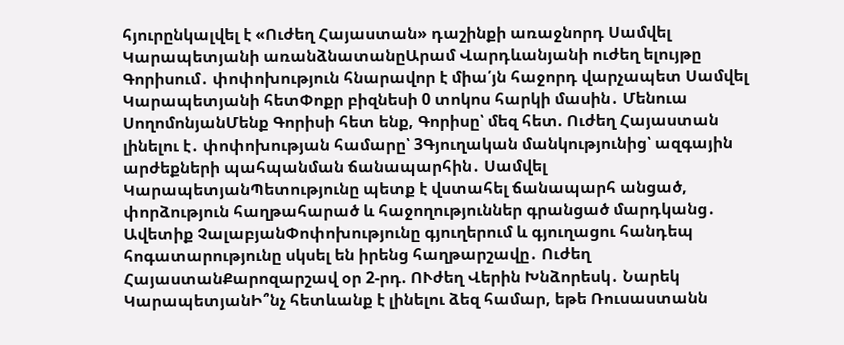հյուրընկալվել է «Ուժեղ Հայաստան» դաշինքի առաջնորդ Սամվել Կարապետյանի առանձնատանըԱրամ Վարդևանյանի ուժեղ ելույթը Գորիսում․ փոփոխություն հնարավոր է միա՛յն հաջորդ վարչապետ Սամվել Կարապետյանի հետՓոքր բիզնեսի 0 տոկոս հարկի մասին․ Մենուա ՍողոմոնյանՄենք Գորիսի հետ ենք, Գորիսը՝ մեզ հետ. Ուժեղ Հայաստան լինելու է․ փոփոխության համարը՝ 3Գյուղական մանկությունից՝ ազգային արժեքների պահպանման ճանապարհին․ Սամվել ԿարապետյանՊետությունը պետք է վստահել ճանապարհ անցած, փորձություն հաղթահարած և հաջողություններ գրանցած մարդկանց․ Ավետիք ՉալաբյանՓոփոխությունը գյուղերում և գյուղացու հանդեպ հոգատարությունը սկսել են իրենց հաղթարշավը․ Ուժեղ ՀայաստանՔարոզարշավ օր 2-րդ. ՈՒժեղ Վերին Խնձորեսկ․ Նարեկ ԿարապետյանԻ՞նչ հետևանք է լինելու ձեզ համար, եթե Ռուսաստանն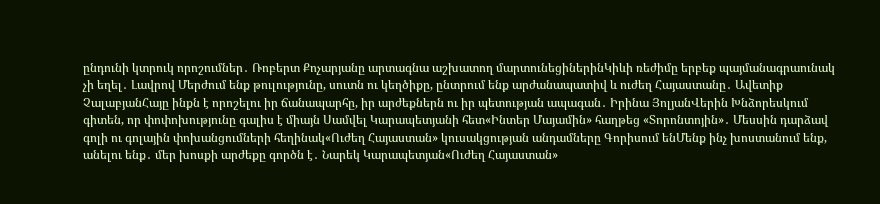ընդունի կտրուկ որոշումներ․ Ռոբերտ Քոչարյանը արտագնա աշխատող մարտունեցիներինԿիևի ռեժիմը երբեք պայմանագրաունակ չի եղել․ Լավրով Մերժում ենք թուլությունը, սուտն ու կեղծիքը, ընտրում ենք արժանապատիվ և ուժեղ Հայաստանը․ Ավետիք ՉալաբյանՀայը ինքն է որոշելու իր ճանապարհը, իր արժեքներն ու իր պետության ապագան․ Իրինա ՅոլյանՎերին Խնձորեսկում գիտեն, որ փոփոխությունը գալիս է միայն Սամվել Կարապետյանի հետ«Ինտեր Մայամին» հաղթեց «Տորոնտոյին»․ Մեսսին դարձավ գոլի ու գոլային փոխանցումների հեղինակ«Ուժեղ Հայաստան» կուսակցության անդամները Գորիսում ենՄենք ինչ խոստանում ենք, անելու ենք․ մեր խոսքի արժեքը գործն է․ Նարեկ Կարապետյան«Ուժեղ Հայաստան»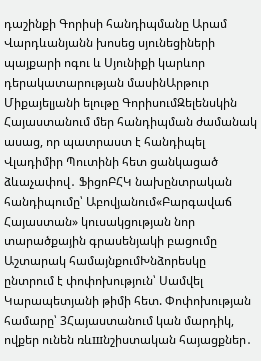դաշինքի Գորիսի հանդիպմանը Արամ Վարդևանյանն խոսեց սյունեցիների պայքարի ոգու և Սյունիքի կարևոր դերակատարության մասինԱրթուր Միքայելյանի ելութը ԳորիսումԶելենսկին Հայաստանում մեր հանդիպման ժամանակ ասաց, որ պատրաստ է հանդիպել Վլադիմիր Պուտինի հետ ցանկացած ձևաչափով․ ՖիցոԲՀԿ նախընտրական հանդիպումը՝ Աբովյանում«Բարգավաճ Հայաստան» կուսակցության նոր տարածքային գրասենյակի բացումը Աշտարակ համայնքումԽնձորեսկը ընտրում է փոփոխություն՝ Սամվել Կարապետյանի թիմի հետ. Փոփոխության համարը՝ 3Հայաստանում կան մարդիկ, ովքեր ունեն ռևшնշիստական հայացքներ․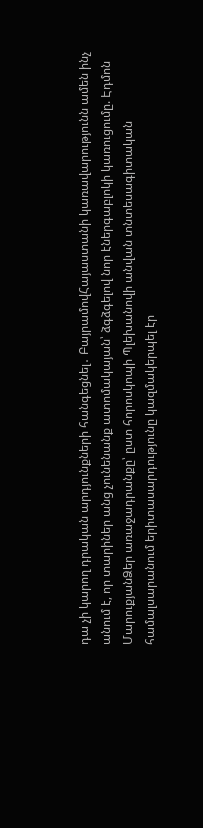դա չի կարող դրական արդյունքների հանգեցնել․ ԲայրամովՀայաստանի կառավարությունն ամեն ինչ անում է, որ տարիներ անց չունենանք ատոմակայան՝ ձգձգելով նոր էներգաբլոկի կառուցումը. Էդմոն ՄարուքյանՁեր առաջադրանքը՝ ըստ հորոսկոպի Պլեխանովի անվան տնտեսագիտական համալսարանում երիտասարդությունը կազմակերպել էր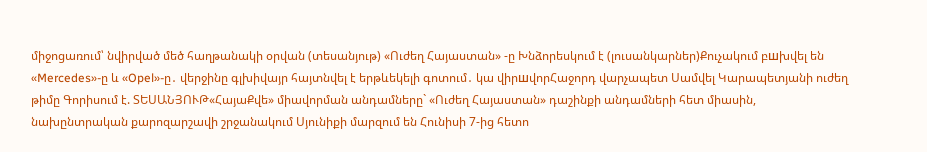միջոցառում՝ նվիրված մեծ հաղթանակի օրվան (տեսանյութ) «Ուժեղ Հայաստան» -ը Խնձորեսկում է (լուսանկարներ)Քուչակում բшխվել են «Mercedes»-ը և «Opel»-ը․ վերջինը գլխիվայր հայտնվել է երթևեկելի գոտում․ կա վիրшվորՀաջորդ վարչապետ Սամվել Կարապետյանի ուժեղ թիմը Գորիսում է. ՏԵՍԱՆՅՈՒԹ«ՀայաՔվե» միավորման անդամները` «Ուժեղ Հայաստան» դաշինքի անդամների հետ միասին, նախընտրական քարոզարշավի շրջանակում Սյունիքի մարզում են Հունիսի 7-ից հետո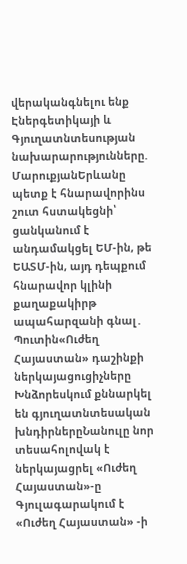վերականգնելու ենք Էներգետիկայի և Գյուղատնտեսության նախարարությունները. ՄարուքյանԵրևանը պետք է հնարավորինս շուտ հստակեցնի՝ ցանկանում է անդամակցել ԵՄ-ին, թե ԵԱՏՄ-ին, այդ դեպքում հնարավոր կլինի քաղաքակիրթ ապահարզանի գնալ․ Պուտին«Ուժեղ Հայաստան» դաշինքի ներկայացուցիչները Խնձորեսկում քննարկել են գյուղատնտեսական խնդիրներըՆանուլը նոր տեսահոլովակ է ներկայացրել «Ուժեղ Հայաստան»-ը Գյուլագարակում է «Ուժեղ Հայաստան» -ի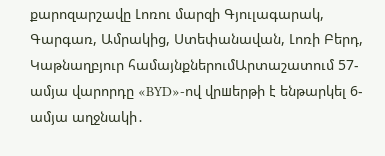քարոզարշավը Լոռու մարզի Գյուլագարակ, Գարգառ, Ամրակից, Ստեփանավան, Լոռի Բերդ, Կաթնաղբյուր համայնքներումԱրտաշատում 57-ամյա վարորդը «BYD»-ով վրшերթի է ենթարկել 6-ամյա աղջնակի․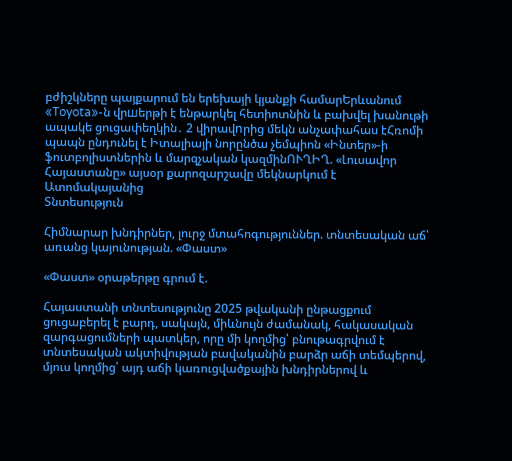բժիշկները պայքարում են երեխայի կյանքի համարԵրևանում «Toyota»-ն վրшերթի է ենթարկել հետիոտնին և բախվել խանութի ապակե ցուցափեղկին․ 2 վիրավnրից մեկն անչափահաս էՀռոմի պապն ընդունել է Իտալիայի նորընծա չեմպիոն «Ինտեր»-ի ֆուտբոլիստներին և մարզչական կազմինՈՒՂԻՂ. «Լուսավոր Հայաստանը» այսօր քարոզարշավը մեկնարկում է Ատոմակայանից
Տնտեսություն

Հիմնարար խնդիրներ, լուրջ մտահոգություններ. տնտեսական աճ՝ առանց կայունության. «Փաստ»

«Փաստ» օրաթերթը գրում է.

Հայաստանի տնտեսությունը 2025 թվականի ընթացքում ցուցաբերել է բարդ, սակայն, միևնույն ժամանակ, հակասական զարգացումների պատկեր, որը մի կողմից՝ բնութագրվում է տնտեսական ակտիվության բավականին բարձր աճի տեմպերով, մյուս կողմից՝ այդ աճի կառուցվածքային խնդիրներով և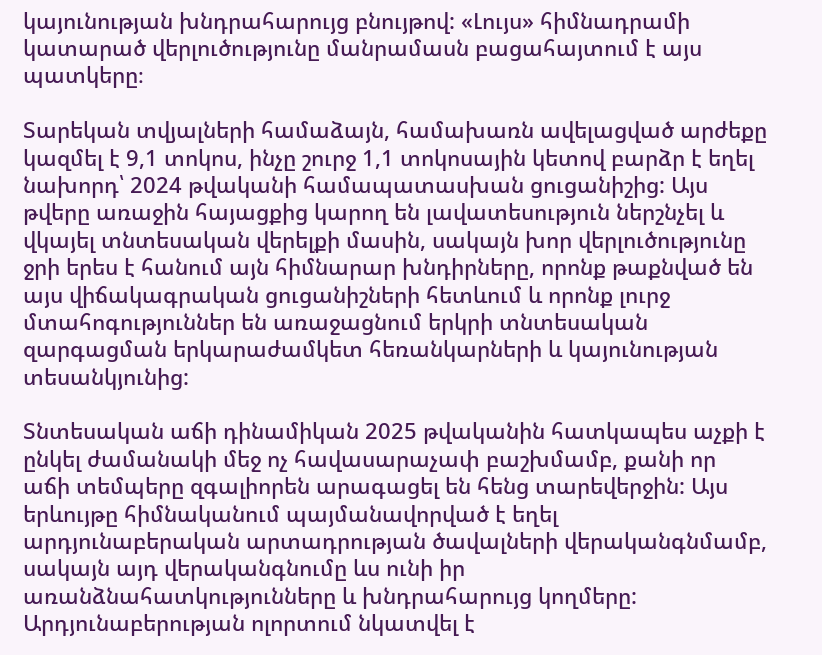կայունության խնդրահարույց բնույթով: «Լույս» հիմնադրամի կատարած վերլուծությունը մանրամասն բացահայտում է այս պատկերը։

Տարեկան տվյալների համաձայն, համախառն ավելացված արժեքը կազմել է 9,1 տոկոս, ինչը շուրջ 1,1 տոկոսային կետով բարձր է եղել նախորդ՝ 2024 թվականի համապատասխան ցուցանիշից: Այս թվերը առաջին հայացքից կարող են լավատեսություն ներշնչել և վկայել տնտեսական վերելքի մասին, սակայն խոր վերլուծությունը ջրի երես է հանում այն հիմնարար խնդիրները, որոնք թաքնված են այս վիճակագրական ցուցանիշների հետևում և որոնք լուրջ մտահոգություններ են առաջացնում երկրի տնտեսական զարգացման երկարաժամկետ հեռանկարների և կայունության տեսանկյունից:

Տնտեսական աճի դինամիկան 2025 թվականին հատկապես աչքի է ընկել ժամանակի մեջ ոչ հավասարաչափ բաշխմամբ, քանի որ աճի տեմպերը զգալիորեն արագացել են հենց տարեվերջին: Այս երևույթը հիմնականում պայմանավորված է եղել արդյունաբերական արտադրության ծավալների վերականգնմամբ, սակայն այդ վերականգնումը ևս ունի իր առանձնահատկությունները և խնդրահարույց կողմերը: Արդյունաբերության ոլորտում նկատվել է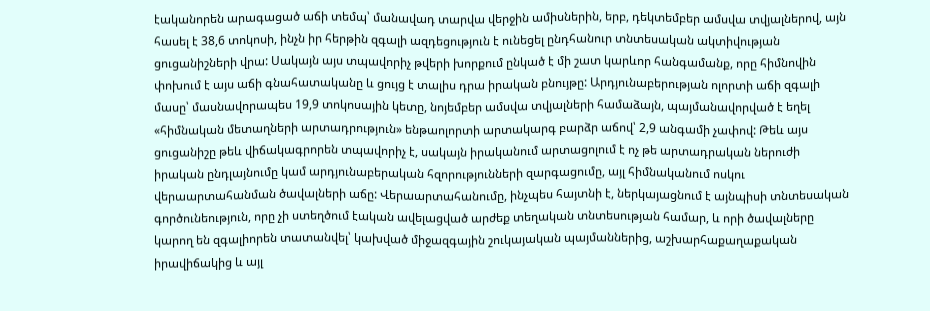էականորեն արագացած աճի տեմպ՝ մանավադ տարվա վերջին ամիսներին, երբ, դեկտեմբեր ամսվա տվյալներով, այն հասել է 38,6 տոկոսի, ինչն իր հերթին զգալի ազդեցություն է ունեցել ընդհանուր տնտեսական ակտիվության ցուցանիշների վրա: Սակայն այս տպավորիչ թվերի խորքում ընկած է մի շատ կարևոր հանգամանք, որը հիմնովին փոխում է այս աճի գնահատականը և ցույց է տալիս դրա իրական բնույթը: Արդյունաբերության ոլորտի աճի զգալի մասը՝ մասնավորապես 19,9 տոկոսային կետը, նոյեմբեր ամսվա տվյալների համաձայն, պայմանավորված է եղել «հիմնական մետաղների արտադրություն» ենթաոլորտի արտակարգ բարձր աճով՝ 2,9 անգամի չափով: Թեև այս ցուցանիշը թեև վիճակագրորեն տպավորիչ է, սակայն իրականում արտացոլում է ոչ թե արտադրական ներուժի իրական ընդլայնումը կամ արդյունաբերական հզորությունների զարգացումը, այլ հիմնականում ոսկու վերաարտահանման ծավալների աճը: Վերաարտահանումը, ինչպես հայտնի է, ներկայացնում է այնպիսի տնտեսական գործունեություն, որը չի ստեղծում էական ավելացված արժեք տեղական տնտեսության համար, և որի ծավալները կարող են զգալիորեն տատանվել՝ կախված միջազգային շուկայական պայմաններից, աշխարհաքաղաքական իրավիճակից և այլ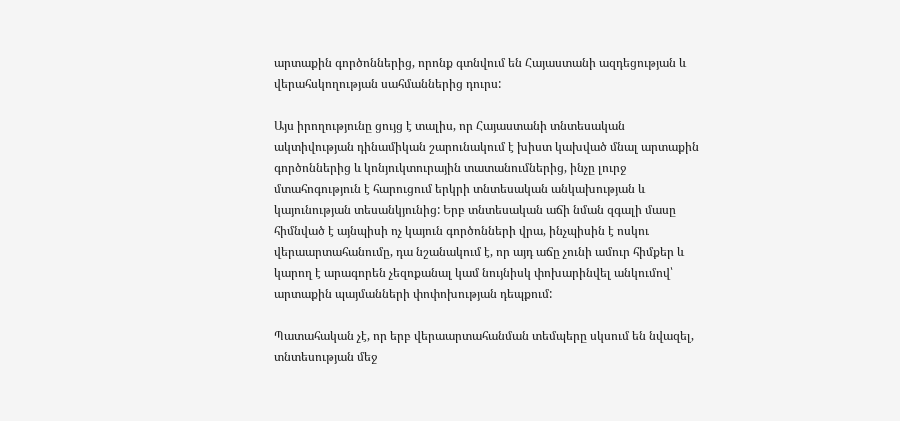արտաքին գործոններից, որոնք գտնվում են Հայաստանի ազդեցության և վերահսկողության սահմաններից դուրս:

Այս իրողությունը ցույց է տալիս, որ Հայաստանի տնտեսական ակտիվության դինամիկան շարունակում է խիստ կախված մնալ արտաքին գործոններից և կոնյուկտուրային տատանումներից, ինչը լուրջ մտահոգություն է հարուցում երկրի տնտեսական անկախության և կայունության տեսանկյունից: Երբ տնտեսական աճի նման զգալի մասը հիմնված է այնպիսի ոչ կայուն գործոնների վրա, ինչպիսին է ոսկու վերաարտահանումը, դա նշանակում է, որ այդ աճը չունի ամուր հիմքեր և կարող է արագորեն չեզոքանալ կամ նույնիսկ փոխարինվել անկումով՝ արտաքին պայմանների փոփոխության դեպքում:

Պատահական չէ, որ երբ վերաարտահանման տեմպերը սկսում են նվազել, տնտեսության մեջ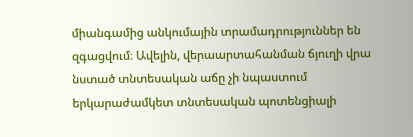միանգամից անկումային տրամադրություններ են զգացվում։ Ավելին, վերաարտահանման ճյուղի վրա նստած տնտեսական աճը չի նպաստում երկարաժամկետ տնտեսական պոտենցիալի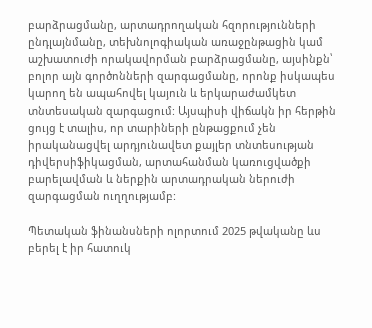բարձրացմանը, արտադրողական հզորությունների ընդլայնմանը, տեխնոլոգիական առաջընթացին կամ աշխատուժի որակավորման բարձրացմանը, այսինքն՝ բոլոր այն գործոնների զարգացմանը, որոնք իսկապես կարող են ապահովել կայուն և երկարաժամկետ տնտեսական զարգացում: Այսպիսի վիճակն իր հերթին ցույց է տալիս, որ տարիների ընթացքում չեն իրականացվել արդյունավետ քայլեր տնտեսության դիվերսիֆիկացման, արտահանման կառուցվածքի բարելավման և ներքին արտադրական ներուժի զարգացման ուղղությամբ:

Պետական ֆինանսների ոլորտում 2025 թվականը ևս բերել է իր հատուկ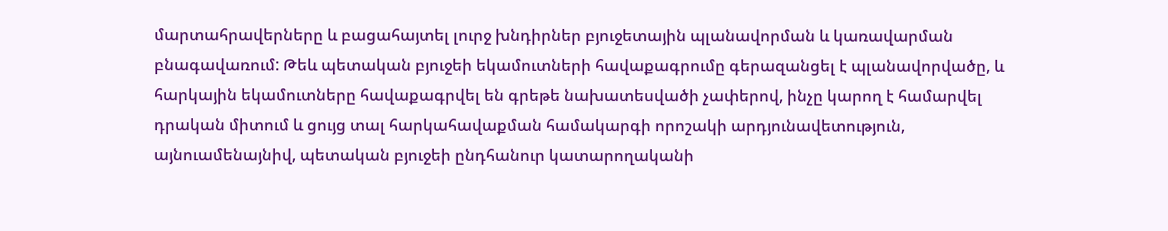մարտահրավերները և բացահայտել լուրջ խնդիրներ բյուջետային պլանավորման և կառավարման բնագավառում: Թեև պետական բյուջեի եկամուտների հավաքագրումը գերազանցել է պլանավորվածը, և հարկային եկամուտները հավաքագրվել են գրեթե նախատեսվածի չափերով, ինչը կարող է համարվել դրական միտում և ցույց տալ հարկահավաքման համակարգի որոշակի արդյունավետություն, այնուամենայնիվ, պետական բյուջեի ընդհանուր կատարողականի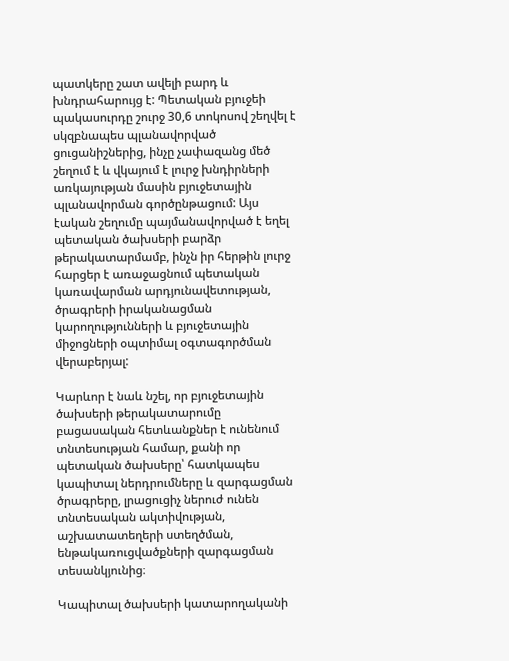պատկերը շատ ավելի բարդ և խնդրահարույց է: Պետական բյուջեի պակասուրդը շուրջ 30,6 տոկոսով շեղվել է սկզբնապես պլանավորված ցուցանիշներից, ինչը չափազանց մեծ շեղում է և վկայում է լուրջ խնդիրների առկայության մասին բյուջետային պլանավորման գործընթացում: Այս էական շեղումը պայմանավորված է եղել պետական ծախսերի բարձր թերակատարմամբ, ինչն իր հերթին լուրջ հարցեր է առաջացնում պետական կառավարման արդյունավետության, ծրագրերի իրականացման կարողությունների և բյուջետային միջոցների օպտիմալ օգտագործման վերաբերյալ:

Կարևոր է նաև նշել, որ բյուջետային ծախսերի թերակատարումը բացասական հետևանքներ է ունենում տնտեսության համար, քանի որ պետական ծախսերը՝ հատկապես կապիտալ ներդրումները և զարգացման ծրագրերը, լրացուցիչ ներուժ ունեն տնտեսական ակտիվության, աշխատատեղերի ստեղծման, ենթակառուցվածքների զարգացման տեսանկյունից։

Կապիտալ ծախսերի կատարողականի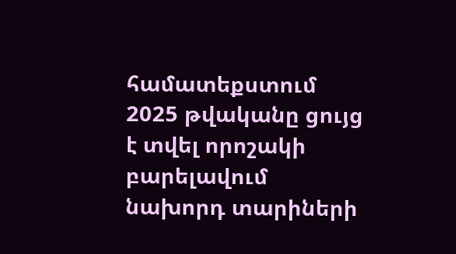համատեքստում 2025 թվականը ցույց է տվել որոշակի բարելավում նախորդ տարիների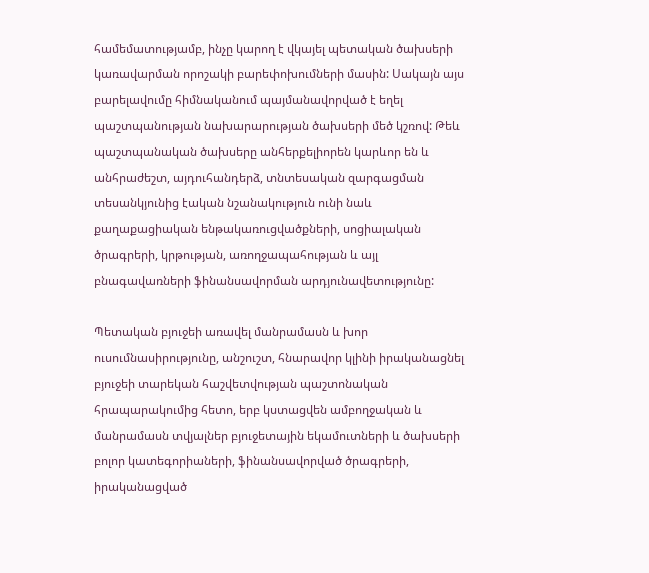համեմատությամբ, ինչը կարող է վկայել պետական ծախսերի կառավարման որոշակի բարեփոխումների մասին: Սակայն այս բարելավումը հիմնականում պայմանավորված է եղել պաշտպանության նախարարության ծախսերի մեծ կշռով: Թեև պաշտպանական ծախսերը անհերքելիորեն կարևոր են և անհրաժեշտ, այդուհանդերձ, տնտեսական զարգացման տեսանկյունից էական նշանակություն ունի նաև քաղաքացիական ենթակառուցվածքների, սոցիալական ծրագրերի, կրթության, առողջապահության և այլ բնագավառների ֆինանսավորման արդյունավետությունը:

Պետական բյուջեի առավել մանրամասն և խոր ուսումնասիրությունը, անշուշտ, հնարավոր կլինի իրականացնել բյուջեի տարեկան հաշվետվության պաշտոնական հրապարակումից հետո, երբ կստացվեն ամբողջական և մանրամասն տվյալներ բյուջետային եկամուտների և ծախսերի բոլոր կատեգորիաների, ֆինանսավորված ծրագրերի, իրականացված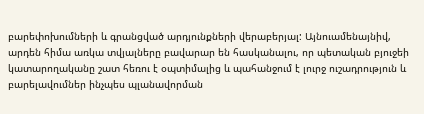բարեփոխումների և գրանցված արդյունքների վերաբերյալ: Այնուամենայնիվ, արդեն հիմա առկա տվյալները բավարար են հասկանալու, որ պետական բյուջեի կատարողականը շատ հեռու է օպտիմալից և պահանջում է լուրջ ուշադրություն և բարելավումներ ինչպես պլանավորման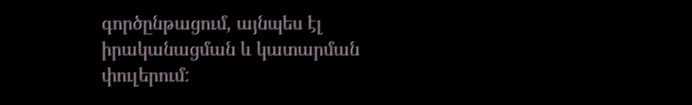գործընթացում, այնպես էլ իրականացման և կատարման փուլերում: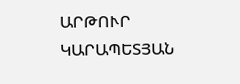ԱՐԹՈՒՐ ԿԱՐԱՊԵՏՅԱՆ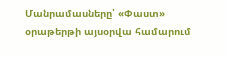Մանրամասները՝ «Փաստ» օրաթերթի այսօրվա համարում